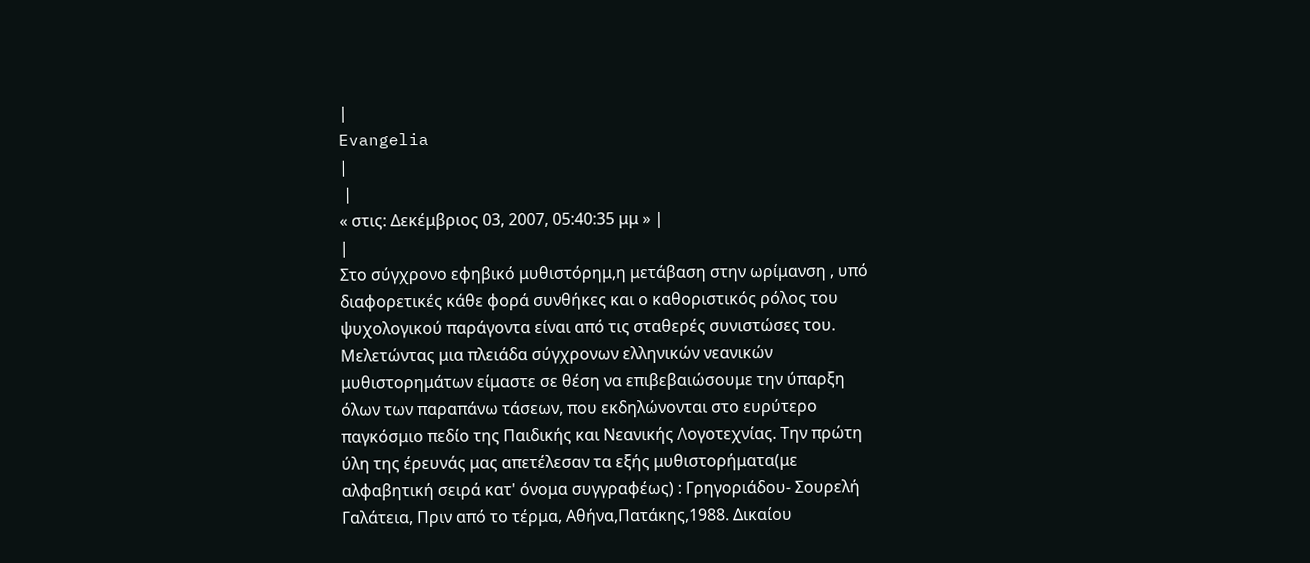|
Evangelia
|
 |
« στις: Δεκέμβριος 03, 2007, 05:40:35 μμ » |
|
Στο σύγχρονο εφηβικό μυθιστόρημ,η μετάβαση στην ωρίμανση , υπό διαφορετικές κάθε φορά συνθήκες και ο καθοριστικός ρόλος του ψυχολογικού παράγοντα είναι από τις σταθερές συνιστώσες του. Μελετώντας μια πλειάδα σύγχρονων ελληνικών νεανικών μυθιστορημάτων είμαστε σε θέση να επιβεβαιώσουμε την ύπαρξη όλων των παραπάνω τάσεων, που εκδηλώνονται στο ευρύτερο παγκόσμιο πεδίο της Παιδικής και Νεανικής Λογοτεχνίας. Την πρώτη ύλη της έρευνάς μας απετέλεσαν τα εξής μυθιστορήματα(με αλφαβητική σειρά κατ' όνομα συγγραφέως) : Γρηγοριάδου- Σουρελή Γαλάτεια, Πριν από το τέρμα, Αθήνα,Πατάκης,1988. Δικαίου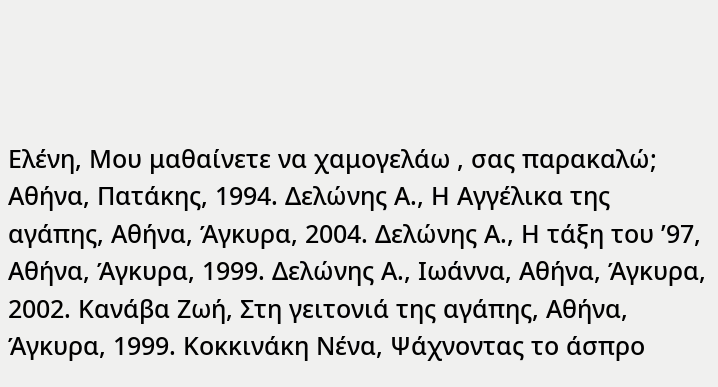Ελένη, Μου μαθαίνετε να χαμογελάω , σας παρακαλώ; Αθήνα, Πατάκης, 1994. Δελώνης Α., Η Αγγέλικα της αγάπης, Αθήνα, Άγκυρα, 2004. Δελώνης Α., Η τάξη του ’97, Αθήνα, Άγκυρα, 1999. Δελώνης Α., Ιωάννα, Αθήνα, Άγκυρα, 2002. Κανάβα Ζωή, Στη γειτονιά της αγάπης, Αθήνα, Άγκυρα, 1999. Κοκκινάκη Νένα, Ψάχνοντας το άσπρο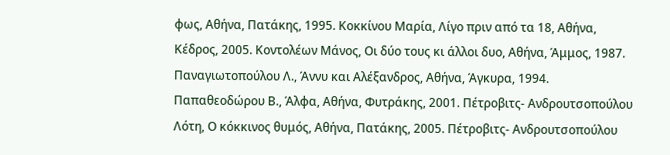φως, Αθήνα, Πατάκης, 1995. Κοκκίνου Μαρία, Λίγο πριν από τα 18, Αθήνα, Κέδρος, 2005. Κοντολέων Μάνος, Οι δύο τους κι άλλοι δυο, Αθήνα, Άμμος, 1987. Παναγιωτοπούλου Λ., Άννυ και Αλέξανδρος, Αθήνα, Άγκυρα, 1994. Παπαθεοδώρου Β., Άλφα, Αθήνα, Φυτράκης, 2001. Πέτροβιτς- Ανδρουτσοπούλου Λότη, Ο κόκκινος θυμός, Αθήνα, Πατάκης, 2005. Πέτροβιτς- Ανδρουτσοπούλου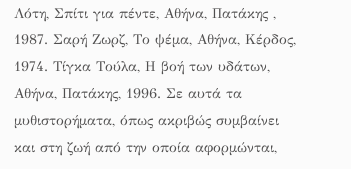Λότη, Σπίτι για πέντε, Αθήνα, Πατάκης , 1987. Σαρή Ζωρζ, Το ψέμα, Αθήνα, Κέρδος, 1974. Τίγκα Τούλα, Η βοή των υδάτων, Αθήνα, Πατάκης, 1996. Σε αυτά τα μυθιστορήματα, όπως ακριβώς συμβαίνει και στη ζωή από την οποία αφορμώνται,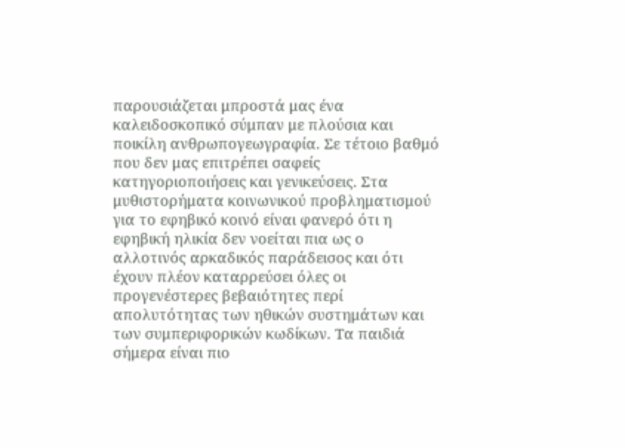παρουσιάζεται μπροστά μας ένα καλειδοσκοπικό σύμπαν με πλούσια και ποικίλη ανθρωπογεωγραφία. Σε τέτοιο βαθμό που δεν μας επιτρέπει σαφείς κατηγοριοποιήσεις και γενικεύσεις. Στα μυθιστορήματα κοινωνικού προβληματισμού για το εφηβικό κοινό είναι φανερό ότι η εφηβική ηλικία δεν νοείται πια ως ο αλλοτινός αρκαδικός παράδεισος και ότι έχουν πλέον καταρρεύσει όλες οι προγενέστερες βεβαιότητες περί απολυτότητας των ηθικών συστημάτων και των συμπεριφορικών κωδίκων. Τα παιδιά σήμερα είναι πιο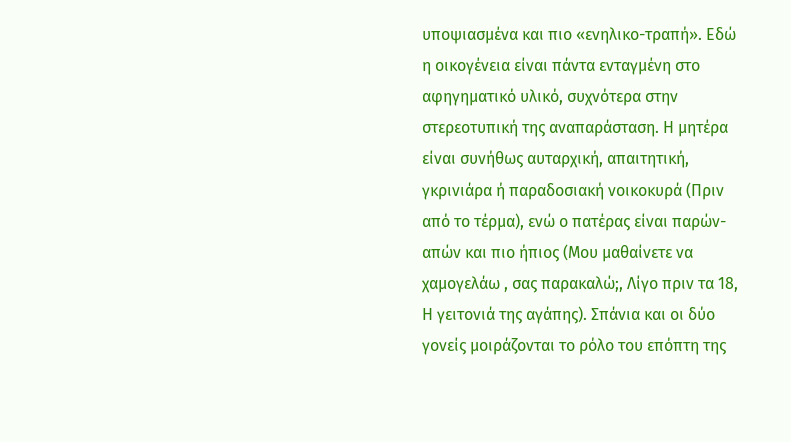υποψιασμένα και πιο «ενηλικο-τραπή». Εδώ η οικογένεια είναι πάντα ενταγμένη στο αφηγηματικό υλικό, συχνότερα στην στερεοτυπική της αναπαράσταση. Η μητέρα είναι συνήθως αυταρχική, απαιτητική, γκρινιάρα ή παραδοσιακή νοικοκυρά (Πριν από το τέρμα), ενώ ο πατέρας είναι παρών- απών και πιο ήπιος (Μου μαθαίνετε να χαμογελάω , σας παρακαλώ;, Λίγο πριν τα 18, Η γειτονιά της αγάπης). Σπάνια και οι δύο γονείς μοιράζονται το ρόλο του επόπτη της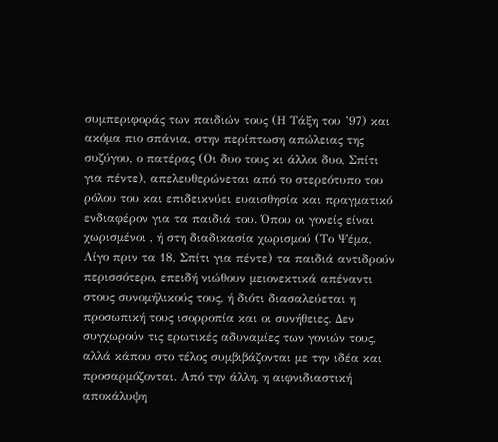συμπεριφοράς των παιδιών τους (Η Τάξη του ’97) και ακόμα πιο σπάνια, στην περίπτωση απώλειας της συζύγου, ο πατέρας (Οι δυο τους κι άλλοι δυο, Σπίτι για πέντε), απελευθερώνεται από το στερεότυπο του ρόλου του και επιδεικνύει ευαισθησία και πραγματικό ενδιαφέρον για τα παιδιά του. Όπου οι γονείς είναι χωρισμένοι , ή στη διαδικασία χωρισμού (Το Ψέμα, Λίγο πριν τα 18, Σπίτι για πέντε) τα παιδιά αντιδρούν περισσότερο, επειδή νιώθουν μειονεκτικά απέναντι στους συνομήλικούς τους, ή διότι διασαλεύεται η προσωπική τους ισορροπία και οι συνήθειες. Δεν συγχωρούν τις ερωτικές αδυναμίες των γονιών τους, αλλά κάπου στο τέλος συμβιβάζονται με την ιδέα και προσαρμόζονται. Από την άλλη, η αιφνιδιαστική αποκάλυψη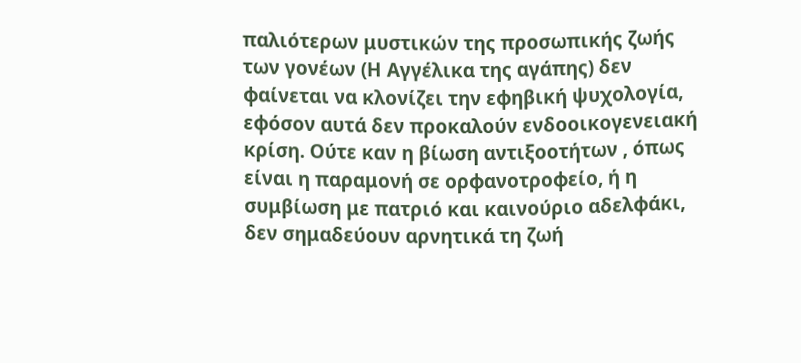παλιότερων μυστικών της προσωπικής ζωής των γονέων (Η Αγγέλικα της αγάπης) δεν φαίνεται να κλονίζει την εφηβική ψυχολογία, εφόσον αυτά δεν προκαλούν ενδοοικογενειακή κρίση. Ούτε καν η βίωση αντιξοοτήτων , όπως είναι η παραμονή σε ορφανοτροφείο, ή η συμβίωση με πατριό και καινούριο αδελφάκι, δεν σημαδεύουν αρνητικά τη ζωή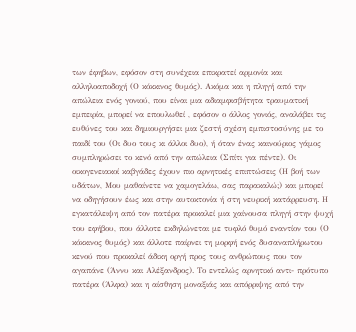των έφηβων, εφόσον στη συνέχεια επικρατεί αρμονία και αλληλοαποδοχή (Ο κόκκινος θυμός). Ακόμα και η πληγή από την απώλεια ενός γονιού, που είναι μια αδιαμφισβήτητα τραυματική εμπειρία, μπορεί να επουλωθεί , εφόσον ο άλλος γονιός, αναλάβει τις ευθύνες του και δημιουργήσει μια ζεστή σχέση εμπιστοσύνης με το παιδί του (Οι δυο τους κι άλλοι δυο), ή όταν ένας καινούριος γάμος συμπληρώσει το κενό από την απώλεια (Σπίτι για πέντε). Οι οικογενειακοί καβγάδες έχουν πιο αρνητικές επιπτώσεις (Η βοή των υδάτων, Μου μαθαίνετε να χαμογελάω, σας παρακαλώ;) και μπορεί να οδηγήσουν έως και στην αυτοκτονία ή στη νευρική κατάρρευση. Η εγκατάλειψη από τον πατέρα προκαλεί μια χαίνουσα πληγή στην ψυχή του εφήβου, που άλλοτε εκδηλώνεται με τυφλό θυμό εναντίον του (Ο κόκκινος θυμός) και άλλοτε παίρνει τη μορφή ενός δυσαναπλήρωτου κενού που προκαλεί άδικη οργή προς τους ανθρώπους που τον αγαπάνε (Άννυ και Αλέξανδρος). Το εντελώς αρνητικό αντι- πρότυπο πατέρα (Άλφα) και η αίσθηση μοναξιάς και απόρριψης από την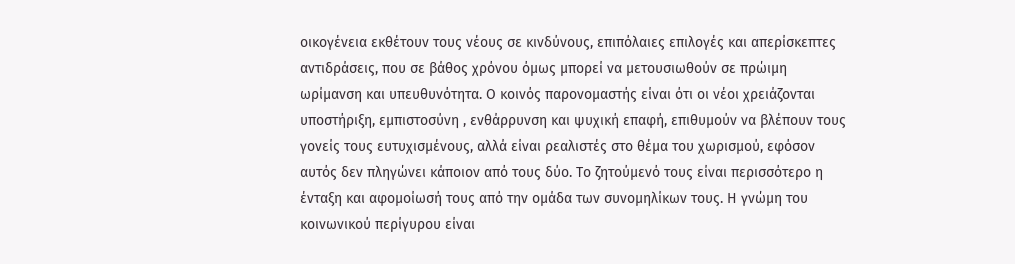οικογένεια εκθέτουν τους νέους σε κινδύνους, επιπόλαιες επιλογές και απερίσκεπτες αντιδράσεις, που σε βάθος χρόνου όμως μπορεί να μετουσιωθούν σε πρώιμη ωρίμανση και υπευθυνότητα. Ο κοινός παρονομαστής είναι ότι οι νέοι χρειάζονται υποστήριξη, εμπιστοσύνη , ενθάρρυνση και ψυχική επαφή, επιθυμούν να βλέπουν τους γονείς τους ευτυχισμένους, αλλά είναι ρεαλιστές στο θέμα του χωρισμού, εφόσον αυτός δεν πληγώνει κάποιον από τους δύο. Το ζητούμενό τους είναι περισσότερο η ένταξη και αφομοίωσή τους από την ομάδα των συνομηλίκων τους. Η γνώμη του κοινωνικού περίγυρου είναι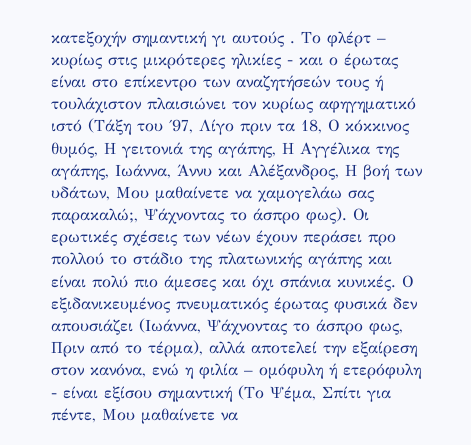κατεξοχήν σημαντική γι αυτούς . Το φλέρτ – κυρίως στις μικρότερες ηλικίες - και ο έρωτας είναι στο επίκεντρο των αναζητήσεών τους ή τουλάχιστον πλαισιώνει τον κυρίως αφηγηματικό ιστό (Τάξη του ΄97, Λίγο πριν τα 18, Ο κόκκινος θυμός, Η γειτονιά της αγάπης, Η Αγγέλικα της αγάπης, Ιωάννα, Άννυ και Αλέξανδρος, Η βοή των υδάτων, Μου μαθαίνετε να χαμογελάω σας παρακαλώ;, Ψάχνοντας το άσπρο φως). Οι ερωτικές σχέσεις των νέων έχουν περάσει προ πολλού το στάδιο της πλατωνικής αγάπης και είναι πολύ πιο άμεσες και όχι σπάνια κυνικές. Ο εξιδανικευμένος πνευματικός έρωτας φυσικά δεν απουσιάζει (Ιωάννα, Ψάχνοντας το άσπρο φως, Πριν από το τέρμα), αλλά αποτελεί την εξαίρεση στον κανόνα, ενώ η φιλία – ομόφυλη ή ετερόφυλη - είναι εξίσου σημαντική (Το Ψέμα, Σπίτι για πέντε, Μου μαθαίνετε να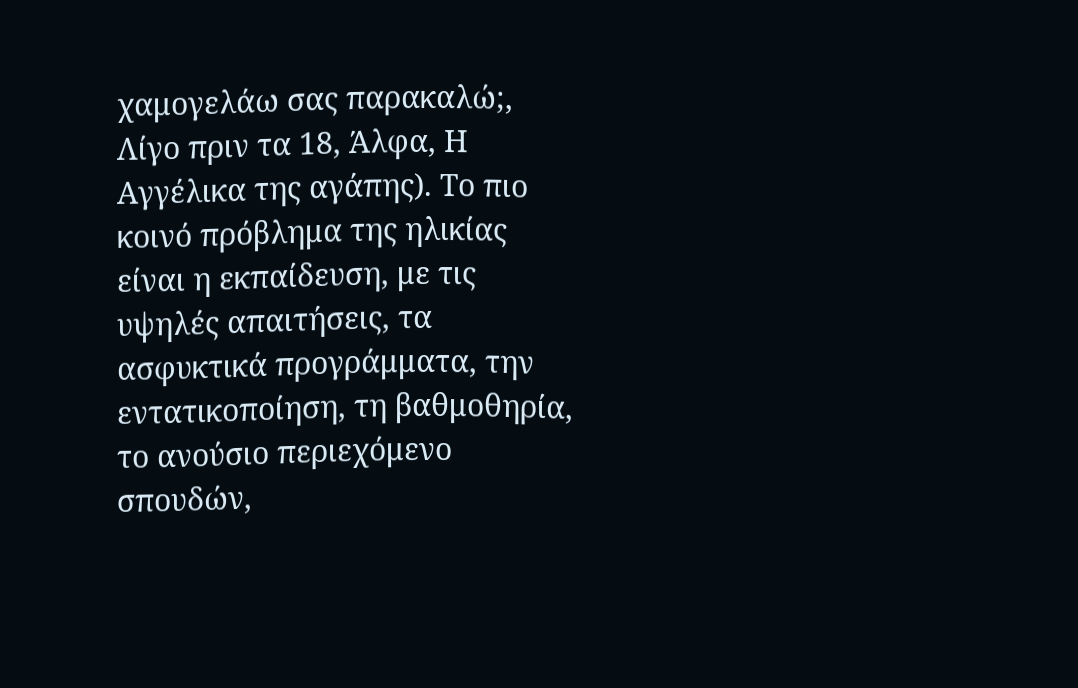χαμογελάω σας παρακαλώ;, Λίγο πριν τα 18, Άλφα, Η Αγγέλικα της αγάπης). Το πιο κοινό πρόβλημα της ηλικίας είναι η εκπαίδευση, με τις υψηλές απαιτήσεις, τα ασφυκτικά προγράμματα, την εντατικοποίηση, τη βαθμοθηρία, το ανούσιο περιεχόμενο σπουδών,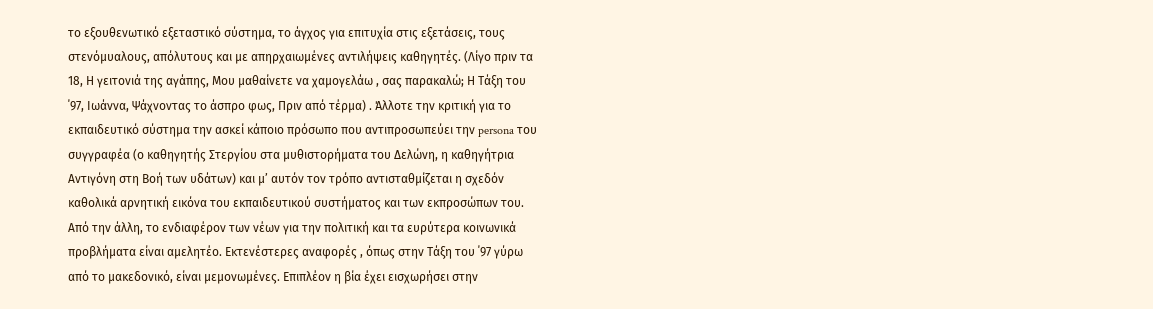το εξουθενωτικό εξεταστικό σύστημα, το άγχος για επιτυχία στις εξετάσεις, τους στενόμυαλους, απόλυτους και με απηρχαιωμένες αντιλήψεις καθηγητές. (Λίγο πριν τα 18, Η γειτονιά της αγάπης, Μου μαθαίνετε να χαμογελάω , σας παρακαλώ; Η Τάξη του ΄97, Ιωάννα, Ψάχνοντας το άσπρο φως, Πριν από τέρμα) . Άλλοτε την κριτική για το εκπαιδευτικό σύστημα την ασκεί κάποιο πρόσωπο που αντιπροσωπεύει την persona του συγγραφέα (ο καθηγητής Στεργίου στα μυθιστορήματα του Δελώνη, η καθηγήτρια Αντιγόνη στη Βοή των υδάτων) και μ’ αυτόν τον τρόπο αντισταθμίζεται η σχεδόν καθολικά αρνητική εικόνα του εκπαιδευτικού συστήματος και των εκπροσώπων του. Από την άλλη, το ενδιαφέρον των νέων για την πολιτική και τα ευρύτερα κοινωνικά προβλήματα είναι αμελητέο. Εκτενέστερες αναφορές , όπως στην Τάξη του ΄97 γύρω από το μακεδονικό, είναι μεμονωμένες. Επιπλέον η βία έχει εισχωρήσει στην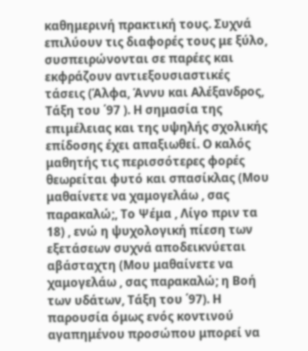καθημερινή πρακτική τους. Συχνά επιλύουν τις διαφορές τους με ξύλο, συσπειρώνονται σε παρέες και εκφράζουν αντιεξουσιαστικές τάσεις (Άλφα, Άννυ και Αλέξανδρος, Τάξη του ΄97 ). Η σημασία της επιμέλειας και της υψηλής σχολικής επίδοσης έχει απαξιωθεί. Ο καλός μαθητής τις περισσότερες φορές θεωρείται φυτό και σπασίκλας (Μου μαθαίνετε να χαμογελάω , σας παρακαλώ;, Το Ψέμα , Λίγο πριν τα 18) , ενώ η ψυχολογική πίεση των εξετάσεων συχνά αποδεικνύεται αβάσταχτη (Μου μαθαίνετε να χαμογελάω , σας παρακαλώ; η Βοή των υδάτων, Τάξη του ΄97). Η παρουσία όμως ενός κοντινού αγαπημένου προσώπου μπορεί να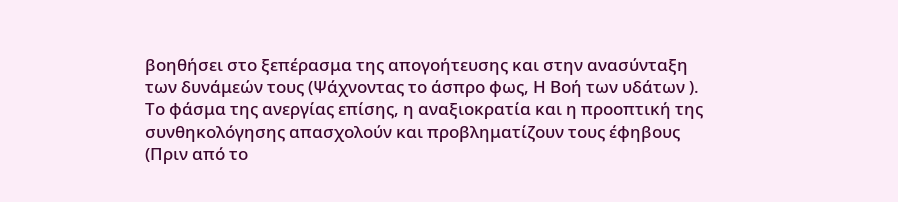βοηθήσει στο ξεπέρασμα της απογοήτευσης και στην ανασύνταξη των δυνάμεών τους (Ψάχνοντας το άσπρο φως, Η Βοή των υδάτων ). Το φάσμα της ανεργίας επίσης, η αναξιοκρατία και η προοπτική της συνθηκολόγησης απασχολούν και προβληματίζουν τους έφηβους (Πριν από το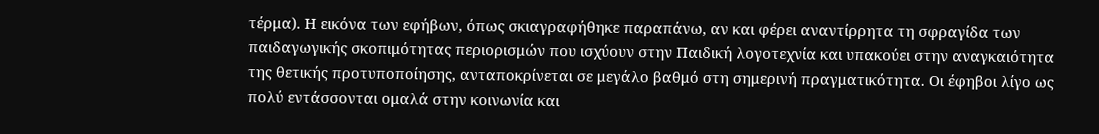τέρμα). Η εικόνα των εφήβων, όπως σκιαγραφήθηκε παραπάνω, αν και φέρει αναντίρρητα τη σφραγίδα των παιδαγωγικής σκοπιμότητας περιορισμών που ισχύουν στην Παιδική λογοτεχνία και υπακούει στην αναγκαιότητα της θετικής προτυποποίησης, ανταποκρίνεται σε μεγάλο βαθμό στη σημερινή πραγματικότητα. Οι έφηβοι λίγο ως πολύ εντάσσονται ομαλά στην κοινωνία και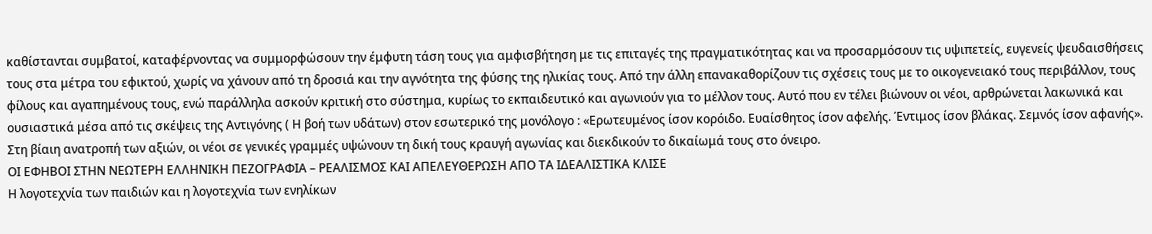καθίστανται συμβατοί, καταφέρνοντας να συμμορφώσουν την έμφυτη τάση τους για αμφισβήτηση με τις επιταγές της πραγματικότητας και να προσαρμόσουν τις υψιπετείς, ευγενείς ψευδαισθήσεις τους στα μέτρα του εφικτού, χωρίς να χάνουν από τη δροσιά και την αγνότητα της φύσης της ηλικίας τους. Από την άλλη επανακαθορίζουν τις σχέσεις τους με το οικογενειακό τους περιβάλλον, τους φίλους και αγαπημένους τους, ενώ παράλληλα ασκούν κριτική στο σύστημα, κυρίως το εκπαιδευτικό και αγωνιούν για το μέλλον τους. Αυτό που εν τέλει βιώνουν οι νέοι, αρθρώνεται λακωνικά και ουσιαστικά μέσα από τις σκέψεις της Αντιγόνης ( Η βοή των υδάτων) στον εσωτερικό της μονόλογο : «Ερωτευμένος ίσον κορόιδο. Ευαίσθητος ίσον αφελής. Έντιμος ίσον βλάκας. Σεμνός ίσον αφανής». Στη βίαιη ανατροπή των αξιών, οι νέοι σε γενικές γραμμές υψώνουν τη δική τους κραυγή αγωνίας και διεκδικούν το δικαίωμά τους στο όνειρο.
ΟΙ ΕΦΗΒΟΙ ΣΤΗΝ ΝΕΩΤΕΡΗ ΕΛΛΗΝΙΚΗ ΠΕΖΟΓΡΑΦΙΑ – ΡΕΑΛΙΣΜΟΣ ΚΑΙ ΑΠΕΛΕΥΘΕΡΩΣΗ ΑΠΟ ΤΑ ΙΔΕΑΛΙΣΤΙΚΑ ΚΛΙΣΕ
Η λογοτεχνία των παιδιών και η λογοτεχνία των ενηλίκων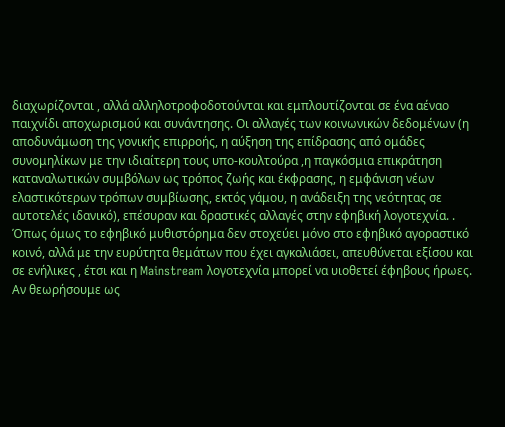διαχωρίζονται , αλλά αλληλοτροφοδοτούνται και εμπλουτίζονται σε ένα αέναο παιχνίδι αποχωρισμού και συνάντησης. Οι αλλαγές των κοινωνικών δεδομένων (η αποδυνάμωση της γονικής επιρροής, η αύξηση της επίδρασης από ομάδες συνομηλίκων με την ιδιαίτερη τους υπο-κουλτούρα ,η παγκόσμια επικράτηση καταναλωτικών συμβόλων ως τρόπος ζωής και έκφρασης, η εμφάνιση νέων ελαστικότερων τρόπων συμβίωσης, εκτός γάμου, η ανάδειξη της νεότητας σε αυτοτελές ιδανικό), επέσυραν και δραστικές αλλαγές στην εφηβική λογοτεχνία. . Όπως όμως το εφηβικό μυθιστόρημα δεν στοχεύει μόνο στο εφηβικό αγοραστικό κοινό, αλλά με την ευρύτητα θεμάτων που έχει αγκαλιάσει, απευθύνεται εξίσου και σε ενήλικες , έτσι και η Mainstream λογοτεχνία μπορεί να υιοθετεί έφηβους ήρωες. Αν θεωρήσουμε ως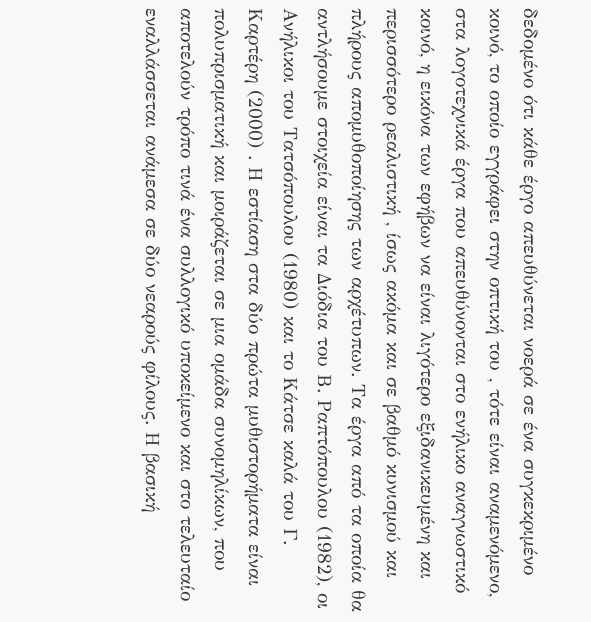δεδομένο ότι κάθε έργο απευθύνεται νοερά σε ένα συγκεκριμένο κοινό, το οποίο εγγράφει στην οπτική του , τότε είναι αναμενόμενο, στα λογοτεχνικά έργα που απευθύνονται στο ενήλικο αναγνωστικό κοινό, η εικόνα των εφήβων να είναι λιγότερο εξιδανικευμένη και περισσότερο ρεαλιστική , ίσως ακόμα και σε βαθμό κυνισμού και πλήρους απομυθοποίησης των αρχέτυπων. Τα έργα από τα οποία θα αντλήσουμε στοιχεία είναι τα Διόδια του Β. Ραπτόπουλου (1982), οι Ανήλικοι του Τατσόπουλου (1980) και το Κάτσε καλά του Γ. Καρτέρη (2000) . Η εστίαση στα δύο πρώτα μυθιστορήματα είναι πολυπρισματική και μοιράζεται σε μια ομάδα συνομηλίκων, που αποτελούν τρόπο τινά ένα συλλογικό υποκείμενο και στο τελευταίο εναλλάσσεται ανάμεσα σε δύο νεαρούς φίλους. Η βασική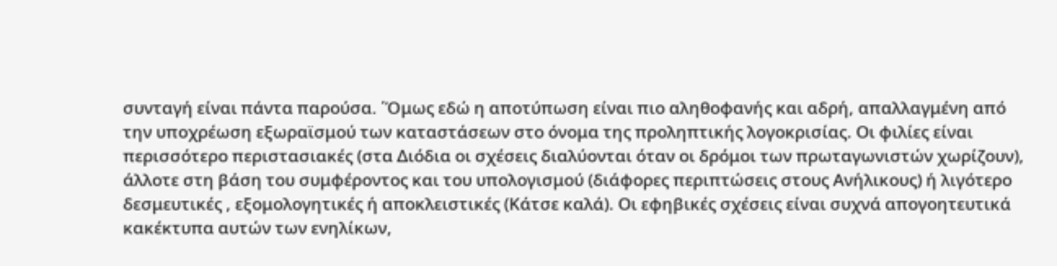συνταγή είναι πάντα παρούσα. ΄Όμως εδώ η αποτύπωση είναι πιο αληθοφανής και αδρή, απαλλαγμένη από την υποχρέωση εξωραϊσμού των καταστάσεων στο όνομα της προληπτικής λογοκρισίας. Οι φιλίες είναι περισσότερο περιστασιακές (στα Διόδια οι σχέσεις διαλύονται όταν οι δρόμοι των πρωταγωνιστών χωρίζουν), άλλοτε στη βάση του συμφέροντος και του υπολογισμού (διάφορες περιπτώσεις στους Ανήλικους) ή λιγότερο δεσμευτικές , εξομολογητικές ή αποκλειστικές (Κάτσε καλά). Oι εφηβικές σχέσεις είναι συχνά απογοητευτικά κακέκτυπα αυτών των ενηλίκων,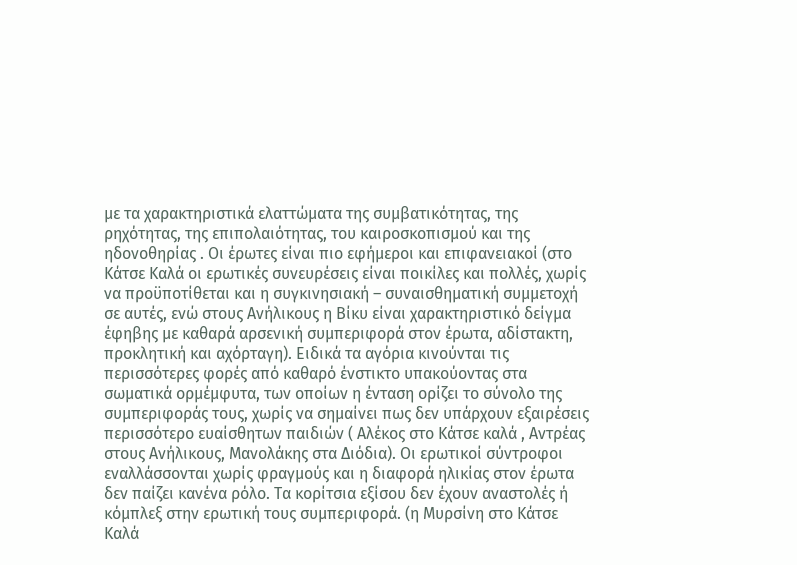με τα χαρακτηριστικά ελαττώματα της συμβατικότητας, της ρηχότητας, της επιπολαιότητας, του καιροσκοπισμού και της ηδονοθηρίας . Οι έρωτες είναι πιο εφήμεροι και επιφανειακοί (στο Κάτσε Καλά οι ερωτικές συνευρέσεις είναι ποικίλες και πολλές, χωρίς να προϋποτίθεται και η συγκινησιακή – συναισθηματική συμμετοχή σε αυτές, ενώ στους Ανήλικους η Βίκυ είναι χαρακτηριστικό δείγμα έφηβης με καθαρά αρσενική συμπεριφορά στον έρωτα, αδίστακτη, προκλητική και αχόρταγη). Ειδικά τα αγόρια κινούνται τις περισσότερες φορές από καθαρό ένστικτο υπακούοντας στα σωματικά ορμέμφυτα, των οποίων η ένταση ορίζει το σύνολο της συμπεριφοράς τους, χωρίς να σημαίνει πως δεν υπάρχουν εξαιρέσεις περισσότερο ευαίσθητων παιδιών ( Αλέκος στο Κάτσε καλά , Αντρέας στους Ανήλικους, Μανολάκης στα Διόδια). Οι ερωτικοί σύντροφοι εναλλάσσονται χωρίς φραγμούς και η διαφορά ηλικίας στον έρωτα δεν παίζει κανένα ρόλο. Τα κορίτσια εξίσου δεν έχουν αναστολές ή κόμπλεξ στην ερωτική τους συμπεριφορά. (η Μυρσίνη στο Κάτσε Καλά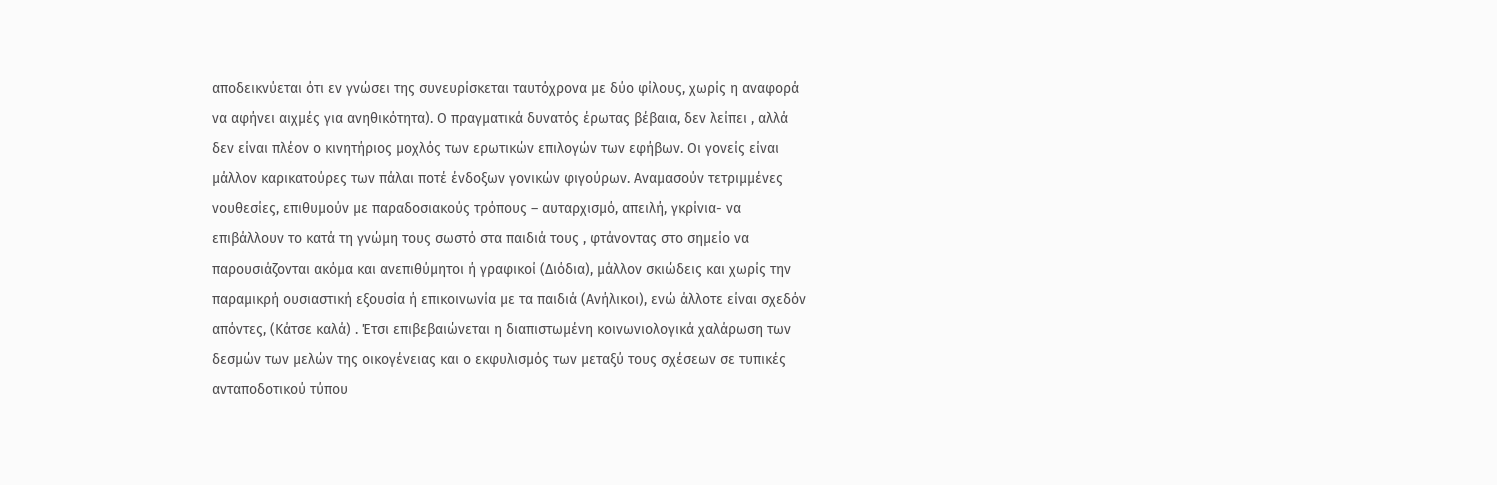αποδεικνύεται ότι εν γνώσει της συνευρίσκεται ταυτόχρονα με δύο φίλους, χωρίς η αναφορά να αφήνει αιχμές για ανηθικότητα). Ο πραγματικά δυνατός έρωτας βέβαια, δεν λείπει , αλλά δεν είναι πλέον ο κινητήριος μοχλός των ερωτικών επιλογών των εφήβων. Οι γονείς είναι μάλλον καρικατούρες των πάλαι ποτέ ένδοξων γονικών φιγούρων. Αναμασούν τετριμμένες νουθεσίες, επιθυμούν με παραδοσιακούς τρόπους – αυταρχισμό, απειλή, γκρίνια- να επιβάλλουν το κατά τη γνώμη τους σωστό στα παιδιά τους , φτάνοντας στο σημείο να παρουσιάζονται ακόμα και ανεπιθύμητοι ή γραφικοί (Διόδια), μάλλον σκιώδεις και χωρίς την παραμικρή ουσιαστική εξουσία ή επικοινωνία με τα παιδιά (Ανήλικοι), ενώ άλλοτε είναι σχεδόν απόντες, (Κάτσε καλά) . Έτσι επιβεβαιώνεται η διαπιστωμένη κοινωνιολογικά χαλάρωση των δεσμών των μελών της οικογένειας και ο εκφυλισμός των μεταξύ τους σχέσεων σε τυπικές ανταποδοτικού τύπου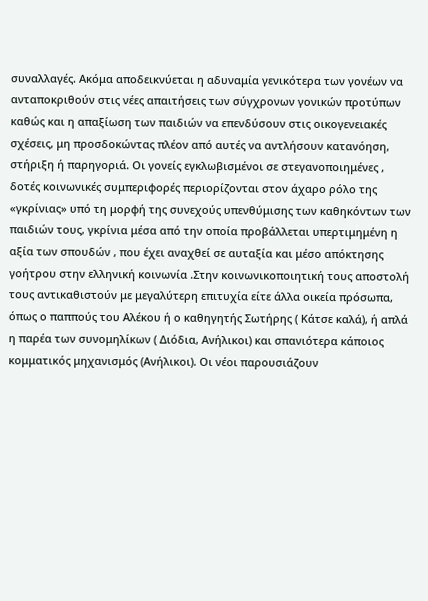συναλλαγές. Ακόμα αποδεικνύεται η αδυναμία γενικότερα των γονέων να ανταποκριθούν στις νέες απαιτήσεις των σύγχρονων γονικών προτύπων καθώς και η απαξίωση των παιδιών να επενδύσουν στις οικογενειακές σχέσεις, μη προσδοκώντας πλέον από αυτές να αντλήσουν κατανόηση, στήριξη ή παρηγοριά. Οι γονείς εγκλωβισμένοι σε στεγανοποιημένες , δοτές κοινωνικές συμπεριφορές περιορίζονται στον άχαρο ρόλο της «γκρίνιας» υπό τη μορφή της συνεχούς υπενθύμισης των καθηκόντων των παιδιών τους, γκρίνια μέσα από την οποία προβάλλεται υπερτιμημένη η αξία των σπουδών , που έχει αναχθεί σε αυταξία και μέσο απόκτησης γοήτρου στην ελληνική κοινωνία .Στην κοινωνικοποιητική τους αποστολή τους αντικαθιστούν με μεγαλύτερη επιτυχία είτε άλλα οικεία πρόσωπα, όπως ο παππούς του Αλέκου ή ο καθηγητής Σωτήρης ( Κάτσε καλά), ή απλά η παρέα των συνομηλίκων ( Διόδια, Ανήλικοι) και σπανιότερα κάποιος κομματικός μηχανισμός (Ανήλικοι). Οι νέοι παρουσιάζουν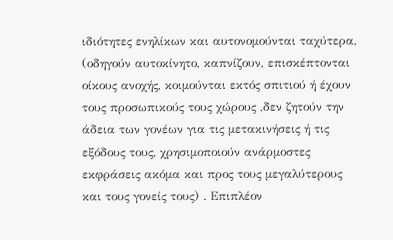ιδιότητες ενηλίκων και αυτονομούνται ταχύτερα, (οδηγούν αυτοκίνητο, καπνίζουν, επισκέπτονται οίκους ανοχής, κοιμούνται εκτός σπιτιού ή έχουν τους προσωπικούς τους χώρους ,δεν ζητούν την άδεια των γονέων για τις μετακινήσεις ή τις εξόδους τους, χρησιμοποιούν ανάρμοστες εκφράσεις ακόμα και προς τους μεγαλύτερους και τους γονείς τους) . Επιπλέον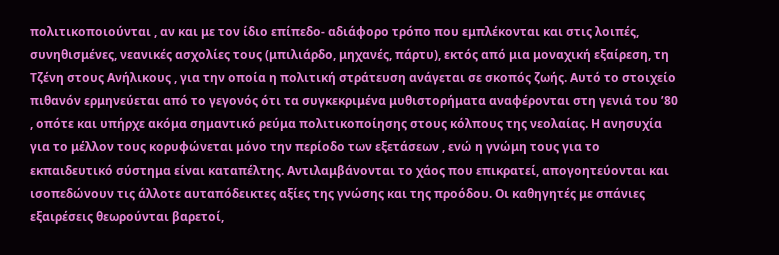πολιτικοποιούνται , αν και με τον ίδιο επίπεδο- αδιάφορο τρόπο που εμπλέκονται και στις λοιπές, συνηθισμένες, νεανικές ασχολίες τους (μπιλιάρδο, μηχανές, πάρτυ), εκτός από μια μοναχική εξαίρεση, τη Τζένη στους Ανήλικους , για την οποία η πολιτική στράτευση ανάγεται σε σκοπός ζωής. Αυτό το στοιχείο πιθανόν ερμηνεύεται από το γεγονός ότι τα συγκεκριμένα μυθιστορήματα αναφέρονται στη γενιά του ’80 , οπότε και υπήρχε ακόμα σημαντικό ρεύμα πολιτικοποίησης στους κόλπους της νεολαίας. Η ανησυχία για το μέλλον τους κορυφώνεται μόνο την περίοδο των εξετάσεων , ενώ η γνώμη τους για το εκπαιδευτικό σύστημα είναι καταπέλτης. Αντιλαμβάνονται το χάος που επικρατεί, απογοητεύονται και ισοπεδώνουν τις άλλοτε αυταπόδεικτες αξίες της γνώσης και της προόδου. Οι καθηγητές με σπάνιες εξαιρέσεις θεωρούνται βαρετοί,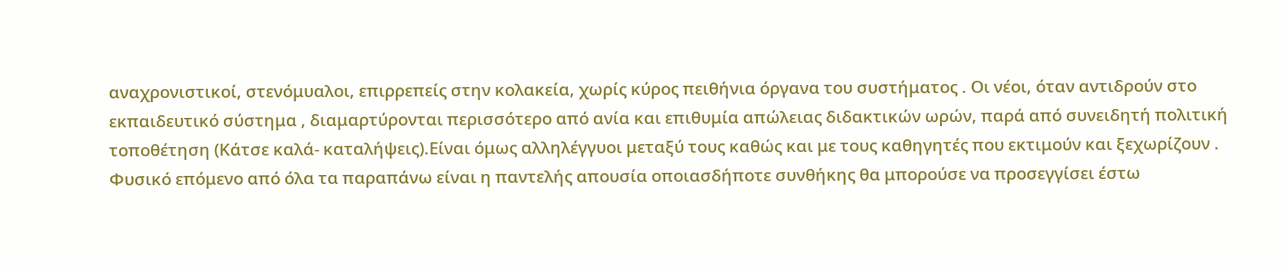αναχρονιστικοί, στενόμυαλοι, επιρρεπείς στην κολακεία, χωρίς κύρος πειθήνια όργανα του συστήματος . Οι νέοι, όταν αντιδρούν στο εκπαιδευτικό σύστημα , διαμαρτύρονται περισσότερο από ανία και επιθυμία απώλειας διδακτικών ωρών, παρά από συνειδητή πολιτική τοποθέτηση (Κάτσε καλά- καταλήψεις).Είναι όμως αλληλέγγυοι μεταξύ τους καθώς και με τους καθηγητές που εκτιμούν και ξεχωρίζουν . Φυσικό επόμενο από όλα τα παραπάνω είναι η παντελής απουσία οποιασδήποτε συνθήκης θα μπορούσε να προσεγγίσει έστω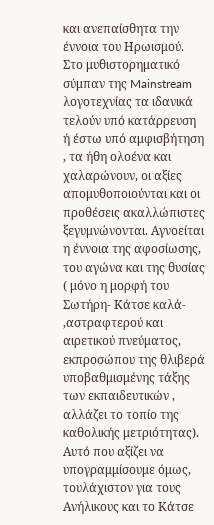και ανεπαίσθητα την έννοια του Ηρωισμού. Στο μυθιστορηματικό σύμπαν της Mainstream λογοτεχνίας τα ιδανικά τελούν υπό κατάρρευση ή έστω υπό αμφισβήτηση , τα ήθη ολοένα και χαλαρώνουν, οι αξίες απομυθοποιούνται και οι προθέσεις ακαλλώπιστες ξεγυμνώνονται. Αγνοείται η έννοια της αφοσίωσης, του αγώνα και της θυσίας ( μόνο η μορφή του Σωτήρη- Κάτσε καλά- ,αστραφτερού και αιρετικού πνεύματος, εκπροσώπου της θλιβερά υποβαθμισμένης τάξης των εκπαιδευτικών , αλλάζει το τοπίο της καθολικής μετριότητας). Αυτό που αξίζει να υπογραμμίσουμε όμως, τουλάχιστον για τους Ανήλικους και το Κάτσε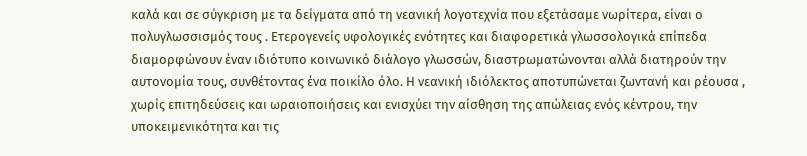καλά και σε σύγκριση με τα δείγματα από τη νεανική λογοτεχνία που εξετάσαμε νωρίτερα, είναι ο πολυγλωσσισμός τους . Ετερογενείς υφολογικές ενότητες και διαφορετικά γλωσσολογικά επίπεδα διαμορφώνουν έναν ιδιότυπο κοινωνικό διάλογο γλωσσών, διαστρωματώνονται αλλά διατηρούν την αυτονομία τους, συνθέτοντας ένα ποικίλο όλο. Η νεανική ιδιόλεκτος αποτυπώνεται ζωντανή και ρέουσα , χωρίς επιτηδεύσεις και ωραιοποιήσεις και ενισχύει την αίσθηση της απώλειας ενός κέντρου, την υποκειμενικότητα και τις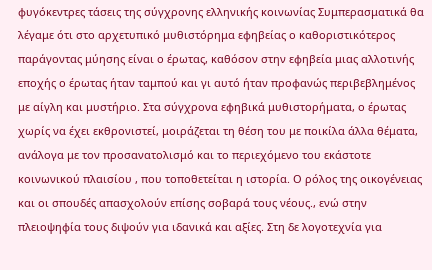φυγόκεντρες τάσεις της σύγχρονης ελληνικής κοινωνίας Συμπερασματικά θα λέγαμε ότι στο αρχετυπικό μυθιστόρημα εφηβείας ο καθοριστικότερος παράγοντας μύησης είναι ο έρωτας, καθόσον στην εφηβεία μιας αλλοτινής εποχής ο έρωτας ήταν ταμπού και γι αυτό ήταν προφανώς περιβεβλημένος με αίγλη και μυστήριο. Στα σύγχρονα εφηβικά μυθιστορήματα, ο έρωτας χωρίς να έχει εκθρονιστεί, μοιράζεται τη θέση του με ποικίλα άλλα θέματα, ανάλογα με τον προσανατολισμό και το περιεχόμενο του εκάστοτε κοινωνικού πλαισίου , που τοποθετείται η ιστορία. Ο ρόλος της οικογένειας και οι σπουδές απασχολούν επίσης σοβαρά τους νέους., ενώ στην πλειοψηφία τους διψούν για ιδανικά και αξίες. Στη δε λογοτεχνία για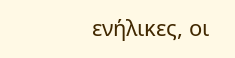ενήλικες, οι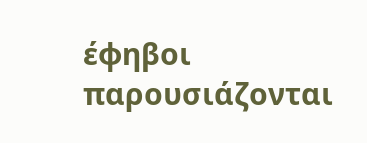έφηβοι παρουσιάζονται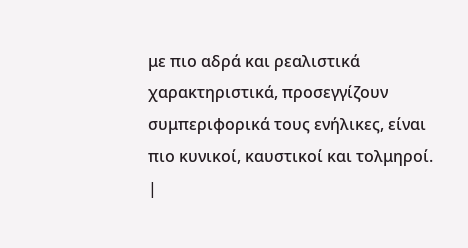με πιο αδρά και ρεαλιστικά χαρακτηριστικά, προσεγγίζουν συμπεριφορικά τους ενήλικες, είναι πιο κυνικοί, καυστικοί και τολμηροί.
|